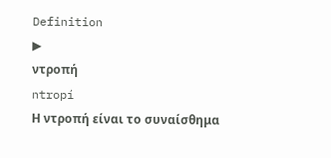Definition
▶
ντροπή
ntropí
Η ντροπή είναι το συναίσθημα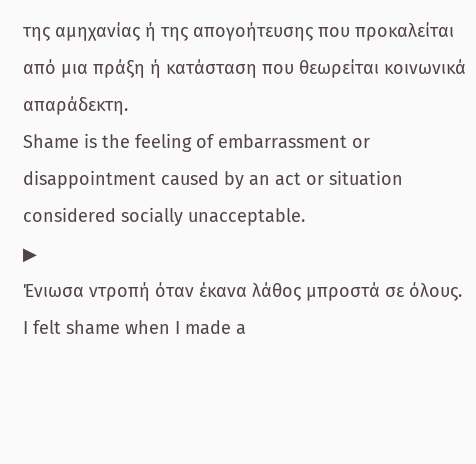της αμηχανίας ή της απογοήτευσης που προκαλείται από μια πράξη ή κατάσταση που θεωρείται κοινωνικά απαράδεκτη.
Shame is the feeling of embarrassment or disappointment caused by an act or situation considered socially unacceptable.
▶
Ένιωσα ντροπή όταν έκανα λάθος μπροστά σε όλους.
I felt shame when I made a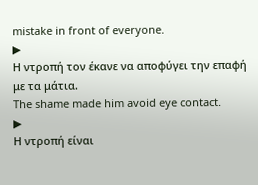mistake in front of everyone.
▶
Η ντροπή τον έκανε να αποφύγει την επαφή με τα μάτια.
The shame made him avoid eye contact.
▶
Η ντροπή είναι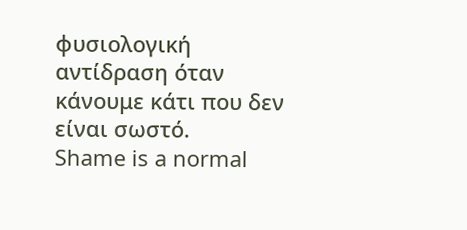φυσιολογική αντίδραση όταν κάνουμε κάτι που δεν είναι σωστό.
Shame is a normal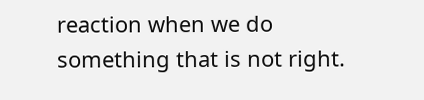reaction when we do something that is not right.